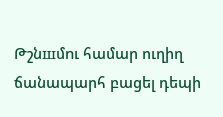Թշնшմnւ համար ուղիղ ճանապարհ բացել դեպի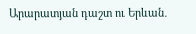Արարատյան դաշտ ու Երևան․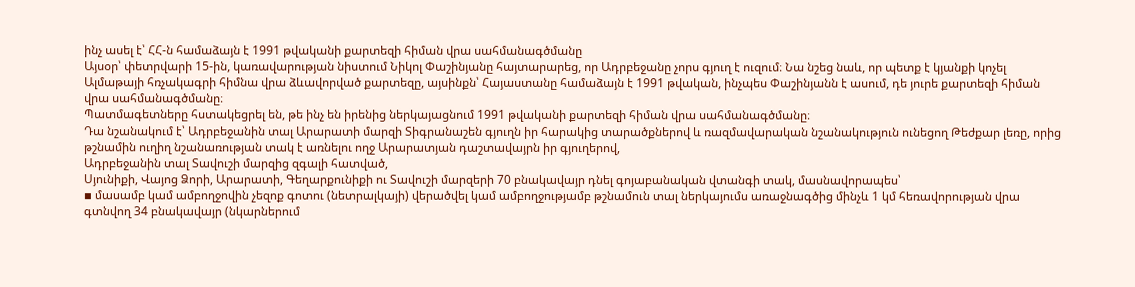ինչ ասել է՝ ՀՀ-ն համաձայն է 1991 թվականի քարտեզի հիման վրա սահմանագծմանը
Այսօր՝ փետրվարի 15-ին, կառավարության նիստում Նիկոլ Փաշինյանը հայտարարեց, որ Ադրբեջանը չորս գյուղ է ուզում։ Նա նշեց նաև, որ պետք է կյանքի կոչել Ալմաթայի հռչակագրի հիմնա վրա ձևավորված քարտեզը, այսինքն՝ Հայաստանը համաձայն է 1991 թվական, ինչպես Փաշինյանն է ասում, դե յուրե քարտեզի հիման վրա սահմանագծմանը։
Պատմագետները հստակեցրել են, թե ինչ են իրենից ներկայացնում 1991 թվականի քարտեզի հիման վրա սահմանագծմանը։
Դա նշանակում է՝ Ադրբեջանին տալ Արարատի մարզի Տիգրանաշեն գյուղն իր հարակից տարածքներով և ռազմավարական նշանակություն ունեցող Թեժքար լեռը, որից թշնամին ուղիղ նշանառության տակ է առնելու ողջ Արարատյան դաշտավայրն իր գյուղերով,
Ադրբեջանին տալ Տավուշի մարզից զգալի հատված,
Սյունիքի, Վայոց Ձորի, Արարատի, Գեղարքունիքի ու Տավուշի մարզերի 70 բնակավայր դնել գոյաբանական վտանգի տակ, մասնավորապես՝
▪ մասամբ կամ ամբողջովին չեզոք գոտու (նետրալկայի) վերածվել կամ ամբողջությամբ թշնամուն տալ ներկայումս առաջնագծից մինչև 1 կմ հեռավորության վրա գտնվող 34 բնակավայր (նկարներում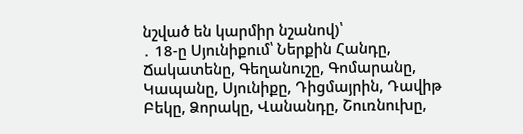նշված են կարմիր նշանով)՝
․ 18-ը Սյունիքում՝ Ներքին Հանդը, Ճակատենը, Գեղանուշը, Գոմարանը, Կապանը, Սյունիքը, Դիցմայրին, Դավիթ Բեկը, Ձորակը, Վանանդը, Շուռնուխը,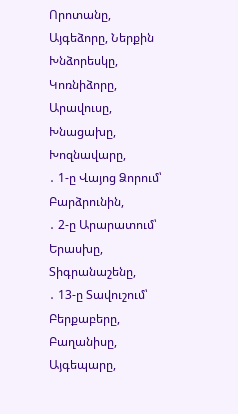Որոտանը, Այգեձորը, Ներքին Խնձորեսկը, Կոռնիձորը, Արավուսը, Խնացախը, Խոզնավարը,
․ 1-ը Վայոց Ձորում՝ Բարձրունին,
․ 2-ը Արարատում՝ Երասխը, Տիգրանաշենը,
․ 13-ը Տավուշում՝ Բերքաբերը, Բաղանիսը, Այգեպարը,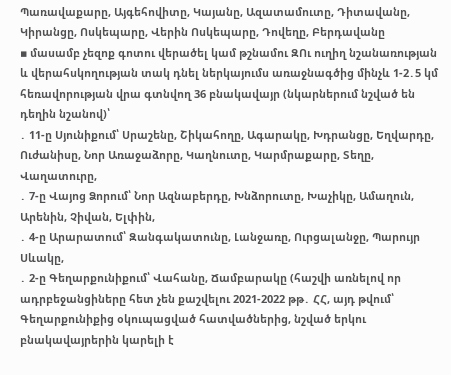Պառավաքարը, Այգեհովիտը, Կայանը, Ազատամուտը, Դիտավանը, Կիրանցը, Ոսկեպարը, Վերին Ոսկեպարը, Դովեղը, Բերդավանը
▪ մասամբ չեզոք գոտու վերածել կամ թշնամու ԶՈւ ուղիղ նշանառության և վերահսկողության տակ դնել ներկայումս առաջնագծից մինչև 1-2․5 կմ հեռավորության վրա գտնվող 36 բնակավայր (նկարներում նշված են դեղին նշանով)՝
․ 11-ը Սյունիքում՝ Սրաշենը, Շիկահողը, Ագարակը, Խդրանցը, Եղվարդը, Ուժանիսը, Նոր Առաջաձորը, Կաղնուտը, Կարմրաքարը, Տեղը, Վաղատուրը,
․ 7-ը Վայոց Ձորում՝ Նոր Ազնաբերդը, Խնձորուտը, Խաչիկը, Ամաղուն, Արենին, Չիվան, Ելփին,
․ 4-ը Արարատում՝ Զանգակատունը, Լանջառը, Ուրցալանջը, Պարույր Սևակը,
․ 2-ը Գեղարքունիքում՝ Վահանը, Ճամբարակը (հաշվի առնելով որ ադրբեջանցիները հետ չեն քաշվելու 2021-2022 թթ․ ՀՀ, այդ թվում՝ Գեղարքունիքից օկուպացված հատվածներից, նշված երկու բնակավայրերին կարելի է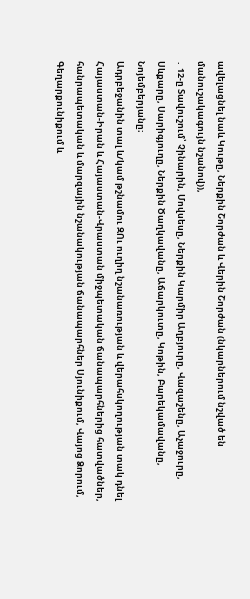ավելացնել նաև Կութը, Ներքին Շորժան և Վերին Շորժան (նկարներում նշված են մանուշակագույն նշանով)),
․ 12-ը Տավուշում՝ Չինարին, Մովսեսը, Ներքին Կարմիր Աղբյուրը, Վազաշենը, Աչաջուրը, Սևքարը, Սարիգյուղը, Ներքին Ծաղկավանը, Աճարկուտը, Կոթին, Բարեկամավանը, Նոյեմբերյանը։
Ադրբեջանին տալ և/կամ թշնամու ԶՈւ ուղիղ նշանառության և վերահսկողության տակ դնել Հայաստան-Իրան և Հայաստան-Վրաստան միջպետական ճանապարհներից հատվածներ, հանրապետական և մարզային նշանակության ճանապարհներ Սյունիքում, Վայոց Ձորում, Գեղարքունիքում և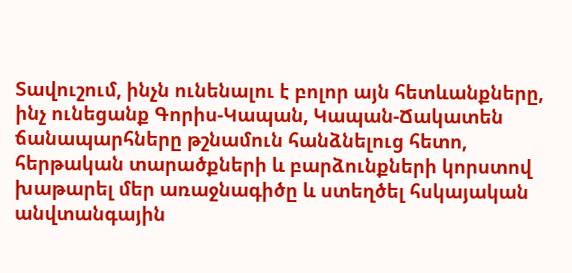Տավուշում, ինչն ունենալու է բոլոր այն հետևանքները, ինչ ունեցանք Գորիս-Կապան, Կապան-Ճակատեն ճանապարհները թշնամուն հանձնելուց հետո,
հերթական տարածքների և բարձունքների կորստով խաթարել մեր առաջնագիծը և ստեղծել հսկայական անվտանգային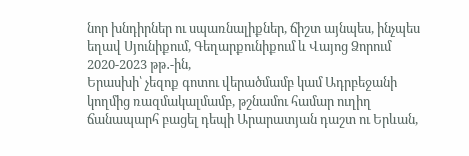նոր խնդիրներ ու սպառնալիքներ, ճիշտ այնպես, ինչպես եղավ Սյունիքում, Գեղարքունիքում և Վայոց Ձորում 2020-2023 թթ․-ին,
Երասխի՝ չեզոք գոտու վերածմամբ կամ Ադրբեջանի կողմից ռազմակալմամբ, թշնամու համար ուղիղ ճանապարհ բացել դեպի Արարատյան դաշտ ու Երևան,